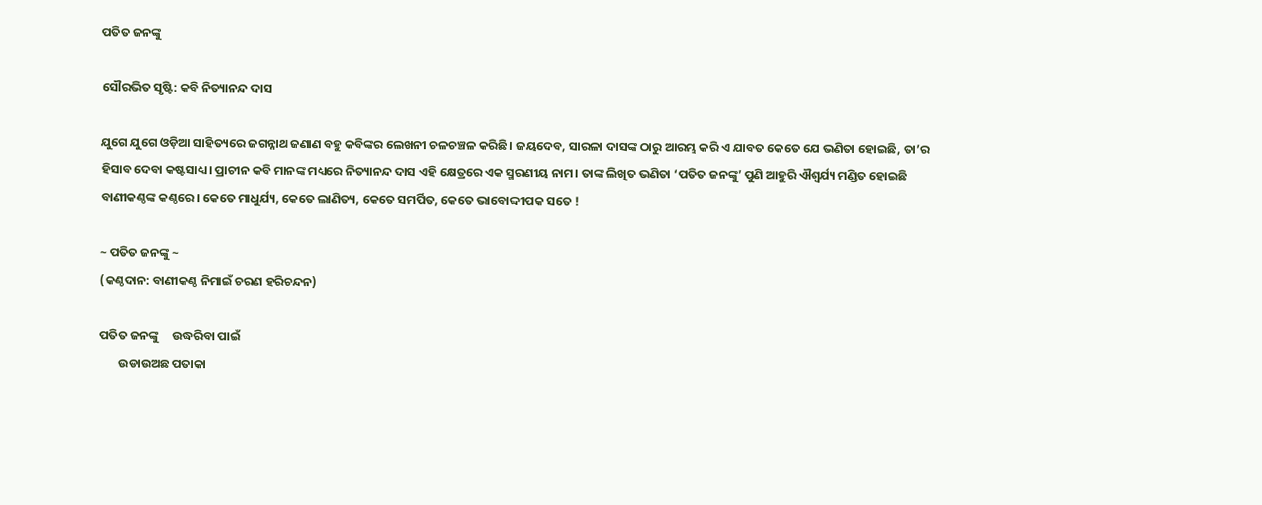ପତିତ ଜନଙ୍କୁ

ସୌରଭିତ ସୃଷ୍ଟି: କବି ନିତ୍ୟାନନ୍ଦ ଦାସ

ଯୁଗେ ଯୁଗେ ଓଡ଼ିଆ ସାହିତ୍ୟରେ ଜଗନ୍ନାଥ ଜଣାଣ ବହୁ କବିଙ୍କର ଲେଖନୀ ଚଳଚଞ୍ଚଳ କରିଛି। ଜୟଦେବ, ସାରଳା ଦାସଙ୍କ ଠାରୁ ଆରମ୍ଭ କରି ଏ ଯାବତ କେତେ ଯେ ଭଣିତା ହୋଇଛି, ତା’ର ହିସାବ ଦେବା କଷ୍ଟସାଧ୍ୟ। ପ୍ରାଚୀନ କବି ମାନଙ୍କ ମଧ୍ୟରେ ନିତ୍ୟାନନ୍ଦ ଦାସ ଏହି କ୍ଷେତ୍ରରେ ଏକ ସ୍ମରଣୀୟ ନାମ। ତାଙ୍କ ଲିଖିତ ଭଣିତା ‘ପତିତ ଜନଙ୍କୁ’ ପୁଣି ଆହୁରି ଐଶ୍ୱର୍ଯ୍ୟ ମଣ୍ଡିତ ହୋଇଛି ବାଣୀକଣ୍ଠଙ୍କ କଣ୍ଠରେ। କେତେ ମାଧୁର୍ଯ୍ୟ, କେତେ ଲାଣିତ୍ୟ, କେତେ ସମର୍ପିତ, କେତେ ଭାବୋଦ୍ଦୀପକ ସତେ !

~ ପତିତ ଜନଙ୍କୁ ~
(କଣ୍ଠଦାନ: ବାଣୀକଣ୍ଠ ନିମାଇଁ ଚରଣ ହରିଚନ୍ଦନ)

ପତିତ ଜନଙ୍କୁ     ଉଦ୍ଧରିବା ପାଇଁ
       ଉଡାଉଅଛ ପତାକା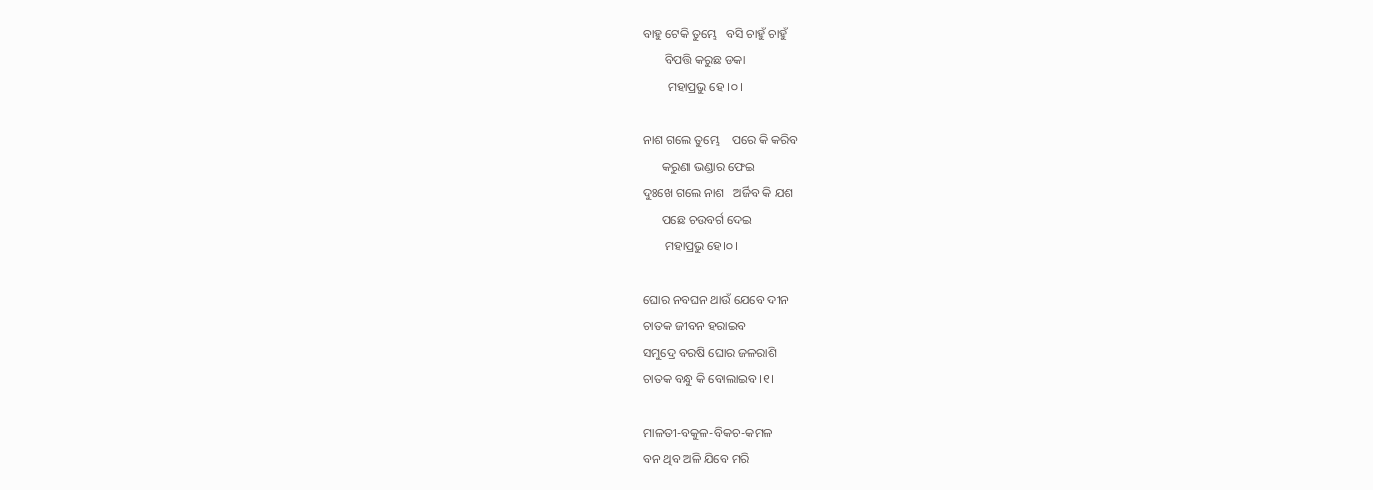ବାହୁ ଟେକି ତୁମ୍ଭେ   ବସି ଚାହୁଁ ଚାହୁଁ
       ବିପତ୍ତି କରୁଛ ଡକା
        ମହାପ୍ରଭୁ ହେ ।୦।

ନାଶ ଗଲେ ତୁମ୍ଭେ    ପରେ କି କରିବ
      କରୁଣା ଭଣ୍ଡାର ଫେଇ
ଦୁଃଖେ ଗଲେ ନାଶ   ଅର୍ଜିବ କି ଯଶ
      ପଛେ ଚଉବର୍ଗ ଦେଇ
       ମହାପ୍ରଭୁ ହେ।୦।

ଘୋର ନବଘନ ଥାଉଁ ଯେବେ ଦୀନ
ଚାତକ ଜୀବନ ହରାଇବ
ସମୁଦ୍ରେ ବରଷି ଘୋର ଜଳରାଶି
ଚାତକ ବନ୍ଧୁ କି ବୋଲାଇବ ।୧।

ମାଳତୀ-ବକୁଳ-ବିକଚ-କମଳ
ବନ ଥିବ ଅଳି ଯିବେ ମରି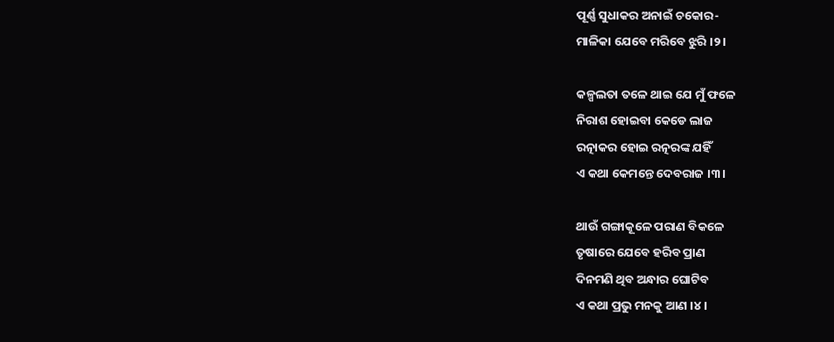ପୂର୍ଣ୍ଣ ସୁଧାକର ଅନାଇଁ ଚକୋର-
ମାଳିକା ଯେବେ ମରିବେ ଝୁରି ।୨।

କଳ୍ପଲତା ତଳେ ଥାଇ ଯେ ମୁଁ ଫଳେ
ନିରାଶ ହୋଇବା କେଡେ ଲାଜ
ରତ୍ନାକର ହୋଇ ରତ୍ନରଙ୍କ ଯହିଁ
ଏ କଥା କେମନ୍ତେ ଦେବରାଜ ।୩।

ଥାଉଁ ଗଙ୍ଗାକୂଳେ ପରାଣ ବିକଳେ
ତୃଷାରେ ଯେବେ ହରିବ ପ୍ରାଣ
ଦିନମଣି ଥିବ ଅନ୍ଧାର ଘୋଟିବ
ଏ କଥା ପ୍ରଭୁ ମନକୁ ଆଣ ।୪।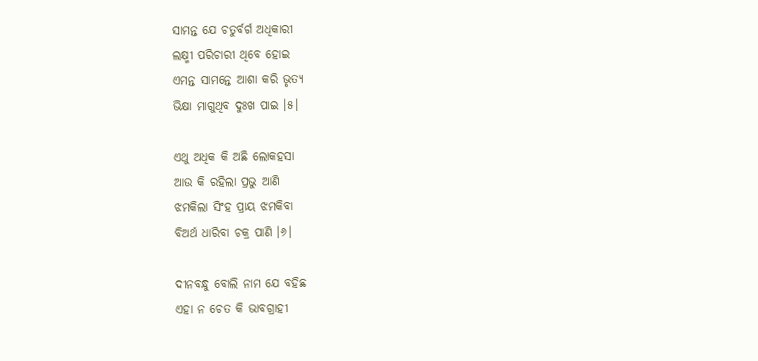ସାମନ୍ତ ଯେ ଚତୁର୍ବର୍ଗ ଅଧିକାରୀ
ଲକ୍ଷ୍ମୀ ପରିଚାରୀ ଥିବେ ହୋଇ
ଏମନ୍ତ ସାମନ୍ତେ ଆଶା କରି ଭୃତ୍ୟ
ଭିକ୍ଷା ମାଗୁଥିବ ଦୁଃଖ ପାଇ ।୫।

ଏଥୁ ଅଧିକ କି ଅଛି ଲୋକହସା
ଆଉ କି ରହିଲା ପ୍ରଭୁ ଆଣି
ଝମକିଲା ସିଂହ ପ୍ରାୟ ଝମକିବା
ବିଅର୍ଥ ଧାରିବା ଚକ୍ର ପାଣି ।୬।

ଦୀନବନ୍ଧୁ ବୋଲି ନାମ ଯେ ବହିଛ
ଏହା ନ ଚେତ କି ଭାବଗ୍ରାହୀ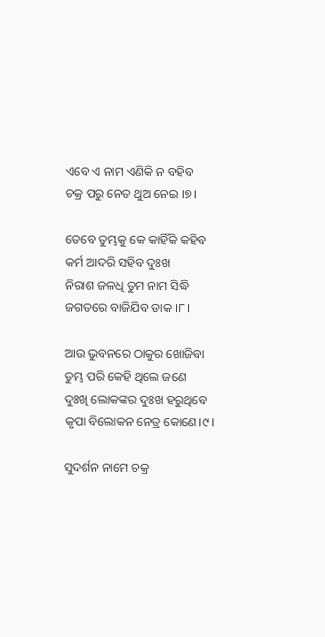ଏବେ ଏ ନାମ ଏଣିକି ନ ବହିବ
ଚକ୍ର ପରୁ ନେତ ଥୁଅ ନେଇ ।୭।

ତେବେ ତୁମ୍ଭକୁ କେ କାହିଁକି କହିବ
କର୍ମ ଆଦରି ସହିବ ଦୁଃଖ
ନିରାଶ ଜଳଧି ତୁମ ନାମ ସିଦ୍ଧି
ଜଗତରେ ବାଜିଯିବ ଡାକ ।୮।

ଆଉ ଭୁବନରେ ଠାକୁର ଖୋଜିବା
ତୁମ୍ଭ ପରି କେହି ଥିଲେ ଜଣେ
ଦୁଃଖି ଲୋକଙ୍କର ଦୁଃଖ ହରୁଥିବେ
କୃପା ବିଲୋକନ ନେତ୍ର କୋଣେ।୯।

ସୁଦର୍ଶନ ନାମେ ଚକ୍ର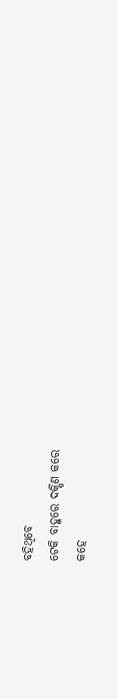ବହିଥିବେ
ଟେକି ବାହୁରେ ଦକ୍ଷିଣ କରେ
କହେ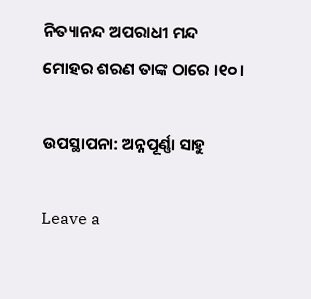ନିତ୍ୟାନନ୍ଦ ଅପରାଧୀ ମନ୍ଦ
ମୋହର ଶରଣ ତାଙ୍କ ଠାରେ ।୧୦।

ଉପସ୍ଥାପନା: ଅନ୍ନପୂର୍ଣ୍ଣା ସାହୁ

Leave a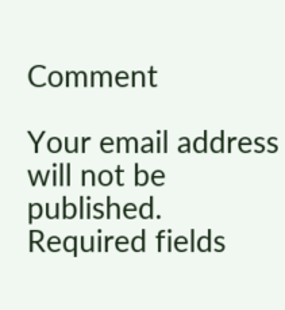Comment

Your email address will not be published. Required fields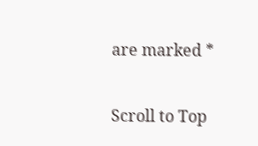are marked *

Scroll to Top